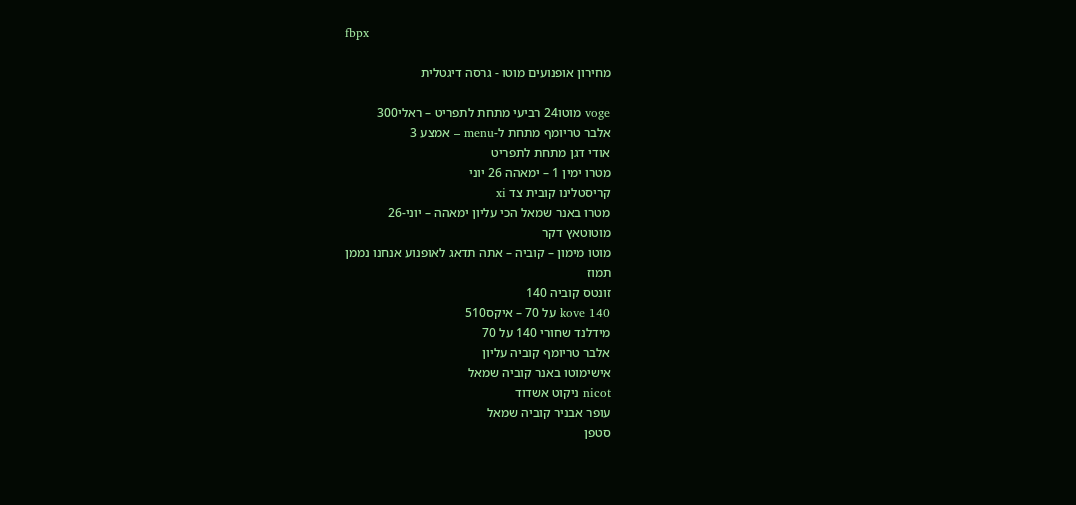fbpx

מחירון אופנועים מוטו - גרסה דיגטלית

voge מוטו24 רביעי מתחת לתפריט – ראלי300
אלבר טריומף מתחת ל-menu – אמצע 3
אודי דגן מתחת לתפריט
מטרו ימין 1 – ימאהה 26 יוני
קריסטלינו קובית צד xi
מטרו באנר שמאל הכי עליון ימאהה – יוני-26
מוטוטאץ דקר
מוטו מימון – קוביה – אתה תדאג לאופנוע אנחנו נממן
תמוז
זונטס קוביה 140
kove 140 על 70 – איקס510
מידלנד שחורי 140 על 70
אלבר טריומף קוביה עליון
אישימוטו באנר קוביה שמאל
nicot ניקוט אשדוד
עופר אבניר קוביה שמאל
סטפן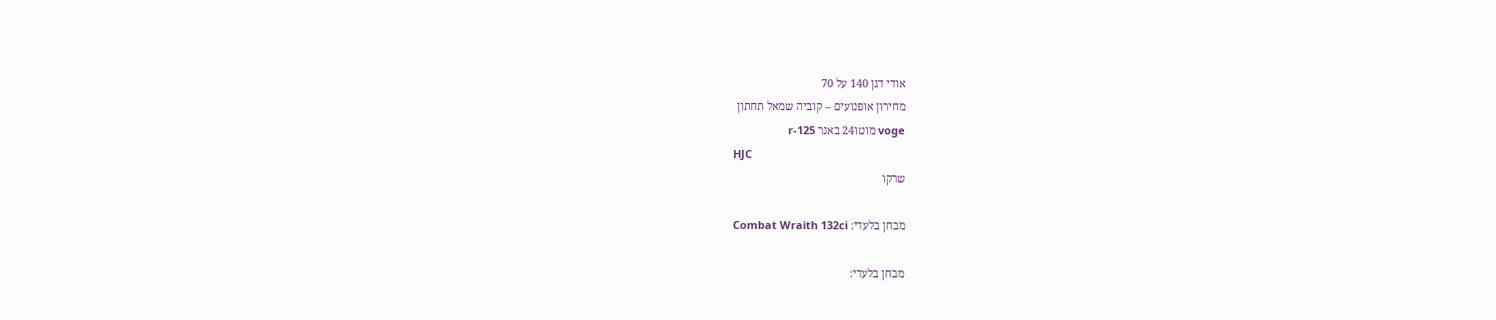אודי דגן 140 על 70
מחירון אופנועים – קוביה שמאל תחתון
voge מוטו24 באנר r-125
HJC
שרקו

מבחן בלעדי: Combat Wraith 132ci

מבחן בלעדי: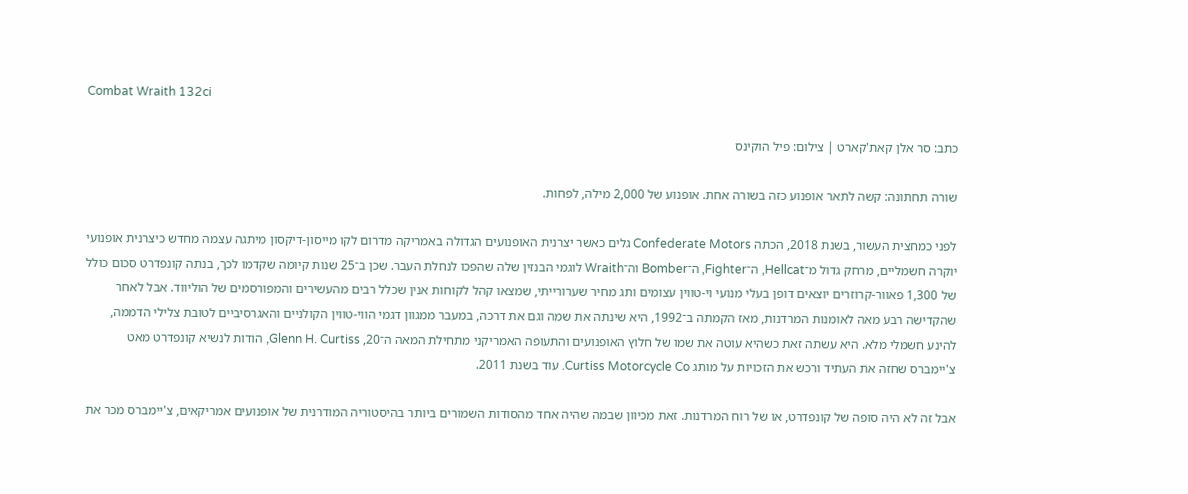Combat Wraith 132ci

כתב: סר אלן קאת'קארט | צילום: פיל הוקינס

שורה תחתונה: קשה לתאר אופנוע כזה בשורה אחת. אופנוע של 2,000 מילה, לפחות.

לפני כמחצית העשור, בשנת 2018, הכתה Confederate Motors גלים כאשר יצרנית האופנועים הגדולה באמריקה מדרום לקו מייסון-דיקסון מיתגה עצמה מחדש כיצרנית אופנועי יוקרה חשמליים, מרחק גדול מ־Hellcat, ה־Fighter, ה־Bomber וה־Wraith לוגמי הבנזין שלה שהפכו לנחלת העבר. שכן ב־25 שנות קיומה שקדמו לכך, בנתה קונפדרט סכום כולל של 1,300 פאוור-קרוזרים יוצאים דופן בעלי מנועי וי-טווין עצומים ותג מחיר שערורייתי, שמצאו קהל לקוחות אנין שכלל רבים מהעשירים והמפורסמים של הוליווד. אבל לאחר שהקדישה רבע מאה לאומנות המרדנות, מאז הקמתה ב־1992, היא שינתה את שמה וגם את דרכה, במעבר ממגוון דגמי הווי-טווין הקולניים והאגרסיביים לטובת צלילי הדממה, להינע חשמלי מלא. היא עשתה זאת כשהיא עוטה את שמו של חלוץ האופנועים והתעופה האמריקני מתחילת המאה ה־20, Glenn H. Curtiss, הודות לנשיא קונפדרט מאט צ'יימברס שחזה את העתיד ורכש את הזכויות על מותג Curtiss Motorcycle Co. עוד בשנת 2011.

אבל זה לא היה סופה של קונפדרט, או של רוח המרדנות. זאת מכיוון שבמה שהיה אחד מהסודות השמורים ביותר בהיסטוריה המודרנית של אופנועים אמריקאים, צ'יימברס מכר את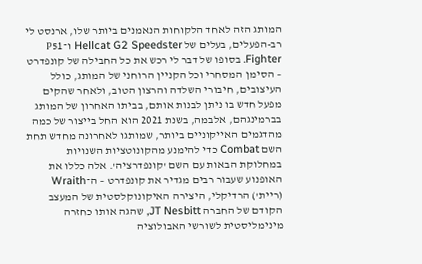המותג הזה לאחד הלקוחות הנאמנים ביותר שלו, ארנסט לי רב-הפעלים, בעלים של Hellcat G2 Speedster ו־P51 Fighter. בסופו של דבר לי רכש את כל החבילה של קונפדרט – הסימן המסחרי וכל הקניין הרוחני של המותג, כולל העיצובים, חיבורי השלדה והרצון הטוב, ולאחר שהקים מפעל חדש בו ניתן לבנות אותם, בביתו האחרון של המותג בברמינגהם, אלבמה, בשנת 2021 הוא החל בייצור של כמה מהדגמים האייקוניים ביותר, שמותגו לאחרונה מחדש תחת השם Combat כדי להימנע מהקונוטציות השנויות במחלוקת הבאות עם השם 'קונפדרציה'. אלה כללו את האופנוע שעבור רבים מגדיר את קונפדרט – ה־Wraith (ריית') הרדיקלי, היצירה האיקונוקלסטית של המעצב הקודם של החברה JT Nesbitt, שהגה אותו כחזרה מינימליסטית לשורשי האבולוציה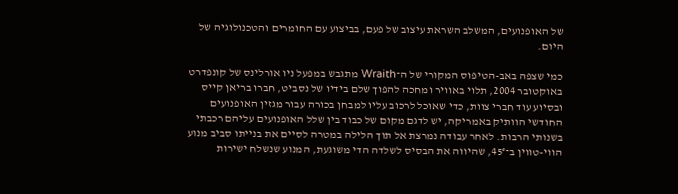של האופנועים, המשלב השראת עיצוב של פעם, בביצוע עם החומרים והטכנולוגיה של היום.

כמי שצפה באב-הטיפוס המקורי של ה־Wraith מתגבש במפעל ניו אורלינס של קונפדרט באוקטובר 2004, תלוי באוויר ומחכה להפוך שלם בידיו של נסביט, חברו בריאן קייס ובסיוע עוד חברי צוות, כדי שאוכל לרכוב עליו למבחן בכורה עבור מגזין האופנועים החודשי הוותיק באמריקה, יש לדגם מקום של כבוד בין שלל האופנועים עליהם רכבתי בשנותי הרבות. לאחר עבודה נמרצת אל תוך הלילה במטרה לסיים את בנייתו סביב מנוע הווי-טווין ב־45°, שהיווה את הבסיס לשלדה הדי משוגעת, המנוע שנשלח ישירות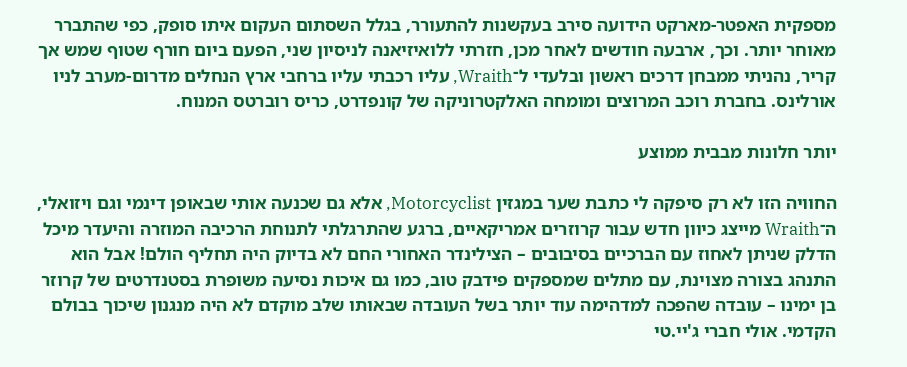מספקית האפטר-מארקט הידועה סירב בעקשנות להתעורר, בגלל השסתום העקום איתו סופק, כפי שהתברר מאוחר יותר. וכך, ארבעה חודשים לאחר מכן, חזרתי ללואיזיאנה לניסיון שני, הפעם ביום חורף שטוף שמש אך קריר, נהניתי ממבחן דרכים ראשון ובלעדי ל־Wraith, עליו רכבתי עליו ברחבי ארץ הנחלים מדרום-מערב לניו אורלינס. בחברת רוכב המרוצים ומומחה האלקטרוניקה של קונפדרט, כריס רוברטס המנוח.

יותר חלונות מבבית ממוצע

החוויה הזו לא רק סיפקה לי כתבת שער במגזין Motorcyclist, אלא גם שכנעה אותי שבאופן דינמי וגם ויזואלי, ה־Wraith מייצג כיוון חדש עבור קרוזרים אמריקאיים, ברגע שהתרגלתי לתנוחת הרכיבה המוזרה והיעדר מיכל הדלק שניתן לאחוז עם הברכיים בסיבובים – הצילינדר האחורי החם לא בדיוק היה תחליף הולם! אבל הוא התנהג בצורה מצוינת, עם מתלים שמספקים פידבק טוב, כמו גם איכות נסיעה משופרת בסטנדרטים של קרוזר בן ימינו – עובדה שהפכה למדהימה עוד יותר בשל העובדה שבאותו שלב מוקדם לא היה מנגנון שיכוך בבולם הקדמי. אולי חברי ג'יי.טי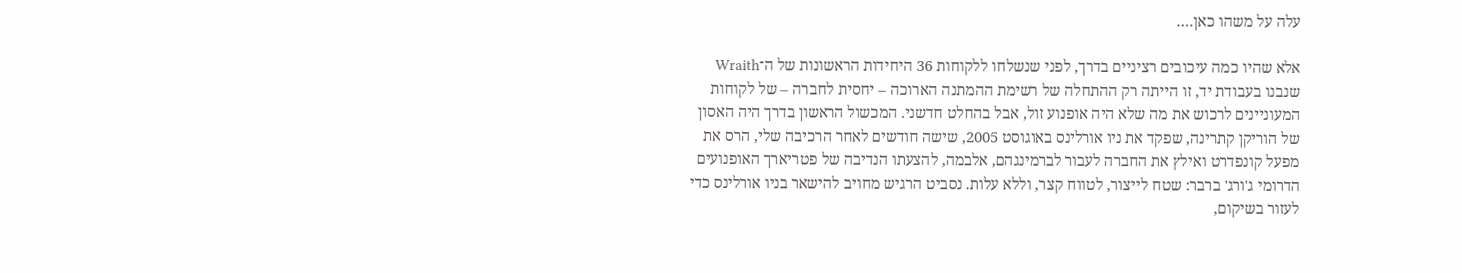עלה על משהו כאן….

אלא שהיו כמה עיכובים רציניים בדרך, לפני שנשלחו ללקוחות 36 היחידות הראשונות של ה־Wraith שנבנו בעבודת יד, זו הייתה רק ההתחלה של רשימת ההמתנה הארוכה – יחסית לחברה – של לקוחות המעוניינים לרכוש את מה שלא היה אופנוע זול, אבל בהחלט חדשני. המכשול הראשון בדרך היה האסון של הוריקן קתרינה, שפקד את ניו אורלינס באוגוסט 2005, שישה חודשים לאחר הרכיבה שלי, הרס את מפעל קונפדרט ואילץ את החברה לעבור לברמינגהם, אלבמה, להצעתו הנדיבה של פטריארך האופנועים הדרומי ג'ורג' ברבר: שטח לייצור, לטווח קצר, וללא עלות. נסביט הרגיש מחויב להישאר בניו אורלינס כדי לעזור בשיקום,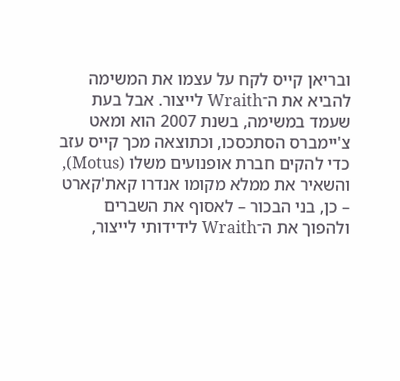ובריאן קייס לקח על עצמו את המשימה להביא את ה־Wraith לייצור. אבל בעת שעמד במשימה, בשנת 2007 הוא ומאט צ'יימברס הסתכסכו, וכתוצאה מכך קייס עזב כדי להקים חברת אופנועים משלו (Motus), והשאיר את ממלא מקומו אנדרו קאת'קארט – כן, בני הבכור – לאסוף את השברים ולהפוך את ה־Wraith לידידותי לייצור,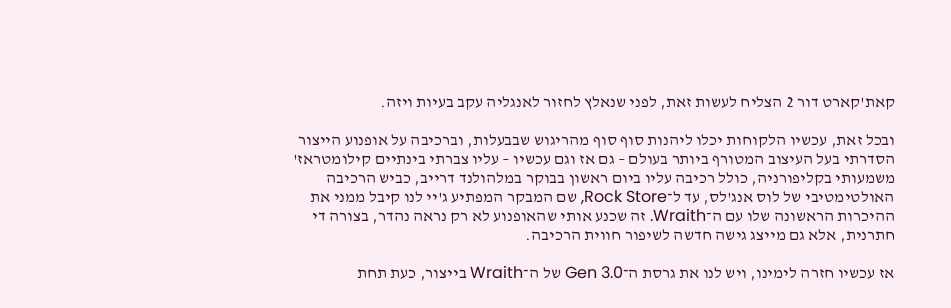קאת'קארט דור 2 הצליח לעשות זאת, לפני שנאלץ לחזור לאנגליה עקב בעיות ויזה.

ובכל זאת, עכשיו הלקוחות יכלו ליהנות סוף סוף מהריגוש שבבעלות, וברכיבה על אופנוע הייצור הסדרתי בעל העיצוב המטורף ביותר בעולם – גם אז וגם עכשיו – עליו צברתי בינתיים קילומטראז' משמעותי בקליפורניה, כולל רכיבה עליו ביום ראשון בבוקר במלהולנד דרייב, כביש הרכיבה האולטימטיבי של לוס אנג'לס, עד ל־Rock Store, שם המבקר המפתיע ג'יי לנו קיבל ממני את ההיכרות הראשונה שלו עם ה־Wraith. זה שכנע אותי שהאופנוע לא רק נראה נהדר, בצורה די חתרנית, אלא גם מייצג גישה חדשה לשיפור חווית הרכיבה.

אז עכשיו חזרה לימינו, ויש לנו את גרסת ה־Gen 3.0 של ה־Wraith בייצור, כעת תחת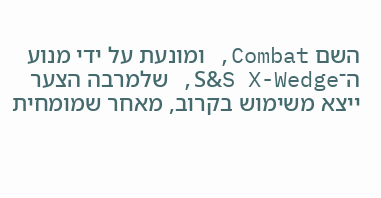השם Combat, ומונעת על ידי מנוע ה־S&S X-Wedge, שלמרבה הצער ייצא משימוש בקרוב, מאחר שמומחית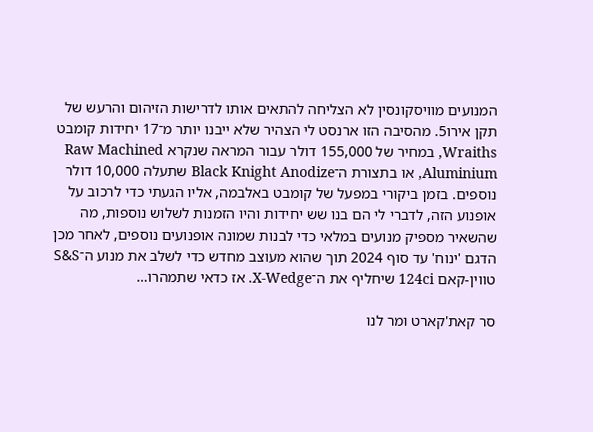המנועים מוויסקונסין לא הצליחה להתאים אותו לדרישות הזיהום והרעש של תקן אירו5. מהסיבה הזו ארנסט לי הצהיר שלא ייבנו יותר מ־17 יחידות קומבט Wraiths, במחיר של 155,000 דולר עבור המראה שנקרא Raw Machined Aluminium, או בתצורת ה־Black Knight Anodize שתעלה 10,000 דולר נוספים. בזמן ביקורי במפעל של קומבט באלבמה, אליו הגעתי כדי לרכוב על אופנוע הזה, לדברי לי הם בנו שש יחידות והיו הזמנות לשלוש נוספות, מה שהשאיר מספיק מנועים במלאי כדי לבנות שמונה אופנועים נוספים, לאחר מכן הדגם 'ינוח' עד סוף 2024 תוך שהוא מעוצב מחדש כדי לשלב את מנוע ה־S&S טווין-קאם 124ci שיחליף את ה־X-Wedge. אז כדאי שתמהרו…

סר קאת'קארט ומר לנו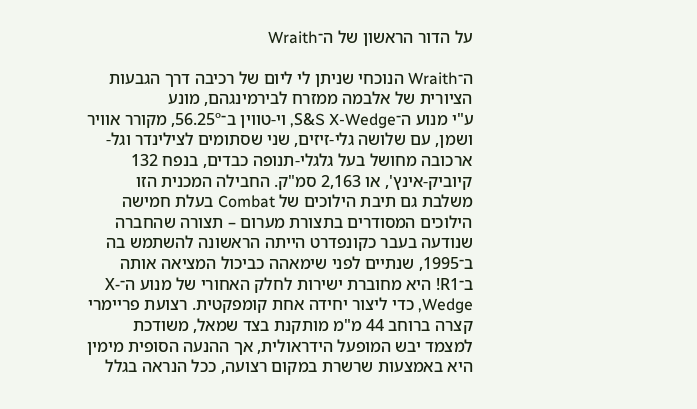על הדור הראשון של ה־Wraith

ה־Wraith הנוכחי שניתן לי ליום של רכיבה דרך הגבעות הציורית של אלבמה ממזרח לבירמינגהם, מונע
ע"י מנוע ה־S&S X-Wedge, וי-טווין ב־56.25º, מקורר אוויר ושמן, עם שלושה גלי-זיזים, שני שסתומים לצילינדר וגל-ארכובה מחושל בעל גלגלי-תנופה כבדים, בנפח 132 קיוביק-אינץ', או 2,163 סמ"ק. החבילה המכנית הזו משלבת גם תיבת הילוכים של Combat בעלת חמישה הילוכים המסודרים בתצורת מערום – תצורה שהחברה שנודעה בעבר כקונפדרט הייתה הראשונה להשתמש בה ב־1995, שנתיים לפני שימאהה כביכול המציאה אותה ב־R1! היא מחוברת ישירות לחלק האחורי של מנוע ה־X-Wedge, כדי ליצור יחידה אחת קומפקטית. רצועת פריימרי קצרה ברוחב 44 מ"מ מותקנת בצד שמאל, משודכת למצמד יבש המופעל הידראולית, אך ההנעה הסופית מימין היא באמצעות שרשרת במקום רצועה, ככל הנראה בגלל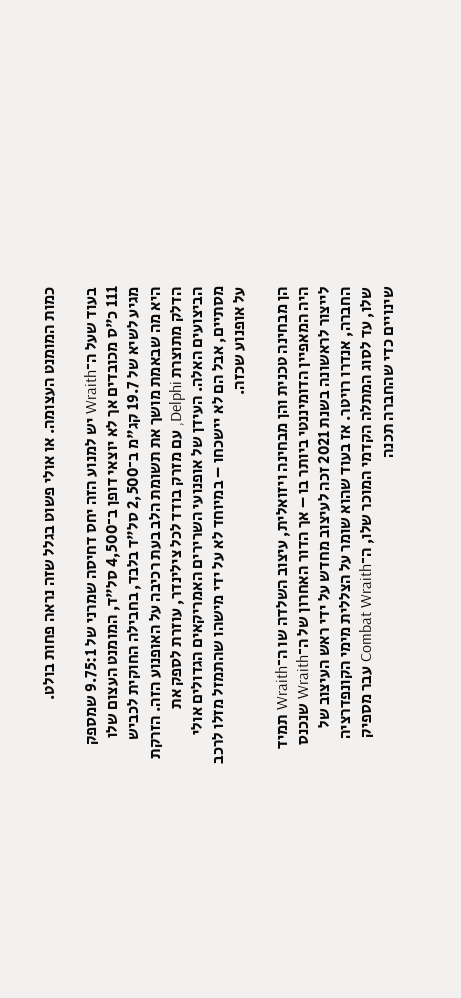כמות המומנט העצומה. או אולי פשוט בגלל שזה נראה פחות בולט.

בעוד שעל ה־Wraith יש למנוע הזה יחס דחיסה שמרני של 9.75:1 שמספק 111 כ"ס מכובדים אך לא יוצאי דופן ב־4,500 סל"ד, המומנט העצום שלו מגיע לשיא של 19.7 קג"מ ב־2,500 סל"ד בלבד, בחבילה החוקית לכביש היא מה שבאמת מושך את תשומת הלב בעת רכיבה על האופנוע הזה. הזרקת הדלק מתוצרת Delphi, עם מזרק בודד לכל צילינדר, עוזרת לספק את הביצועים האלה. העידן של אופנועי השרירים האמריקאים הגדולים אולי מסתיים, אבל הם לא יישכחו – במיוחד לא על ידי מישהו שהתמזל מזלו לרכב על אופנוע שכזה.

הן מבחינה טכנית והן מבחינה ויזואלית, עיצוב השלדה שו ה־Wraith תמיד היה המאפיין הדומיננטי ביותר בו – אך הדור האחרון של ה־Wraith שנכנס לייצור לראשונה בשנת 2021 זכה לעיצוב מחדש על ידי ראש העיצוב של החברה, אנדרו רויטר. אז בעוד שהוא שומר על הצללית מימי הקונפדרציה שלו, עד לסוג המתלה הקדמי המוכר שלו, ה־Combat Wraith עבר מספיק שינויים כדי שהחברה תכנה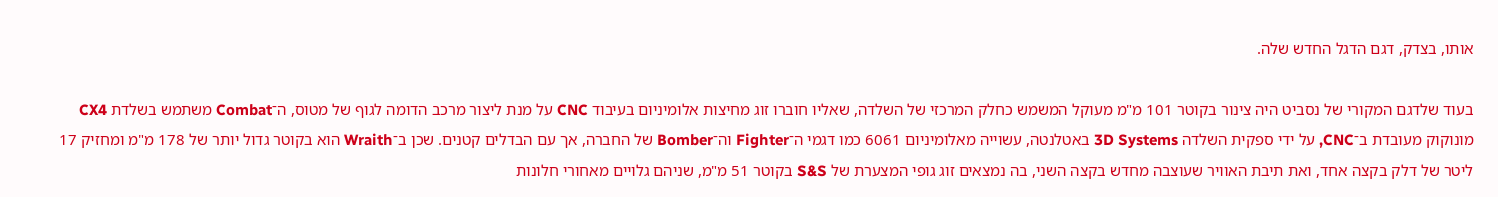אותו, בצדק, דגם הדגל החדש שלה.

בעוד שלדגם המקורי של נסביט היה צינור בקוטר 101 מ"מ מעוקל המשמש כחלק המרכזי של השלדה, שאליו חוברו זוג מחיצות אלומיניום בעיבוד CNC על מנת ליצור מרכב הדומה לגוף של מטוס, ה־Combat משתמש בשלדת CX4 מונוקוק מעובדת ב־CNC, על ידי ספקית השלדה 3D Systems באטלנטה, עשוייה מאלומיניום 6061 כמו דגמי ה־Fighter וה־Bomber של החברה, אך עם הבדלים קטנים. שכן ב־Wraith הוא בקוטר גדול יותר של 178 מ"מ ומחזיק 17 ליטר של דלק בקצה אחד, ואת תיבת האוויר שעוצבה מחדש בקצה השני, בה נמצאים זוג גופי המצערת של S&S בקוטר 51 מ"מ, שניהם גלויים מאחורי חלונות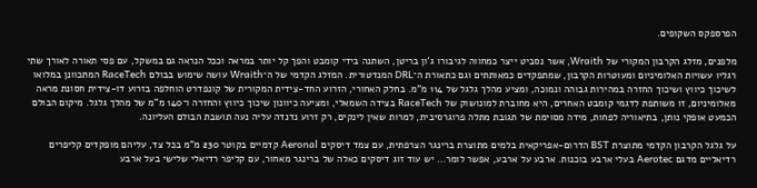הפרספקס השקופים.

מלפנים, מזלג הקרבון המקורי של Wraith, אשר נסביט ייצר כמחווה לגיבורו ג'ון בריטן, השתנה בידי קומבט והפך קל יותר במראה וככל הנראה גם במשקל, עם פסי תאורה לאורך שתי רגליו עשויות האלומיניום ומעוטרות הקרבון, שמתפקדים כמאותתים וגם כתאורת ה־DRL המנדטורית. המזלג הקדמי של ה־Wraith עושה שימוש בבולם RaceTech המתכוונן במלואו לשיכוך כיווץ ושיכוך החזרה במהירות גבוהה ונמוכה, ומציע מהלך גלגל של 114 מ"מ. בחלק האחורי, הזרוע החד-צידית המקורית של קונפדרט הוחלפה בזרוע דו-צידית חסונת מראה מאלומיניום, זו משותפת לדגמי קומבט האחרים, היא מחוברת למונושוק של RaceTech בצידה השמאלי, ומציעה כיוונון שיכוך כיווץ והחזרה ו־140 מ"מ של מהלך גלגל. מיקום הבולם הכמעט אופקי נותן, בתיאוריה לפחות, מידה מסוימת של תגובת מתלה פרוגרסיבית, למרות שאין לינקים, רק זרוע נדנדה עליה נעה תושבת הבולם העליונה.

על גלגל הקרבון הקדמי מתוצרת BST הדרום-אפריקאית בלמים מתוצרת ברינגר הצרפתית, עם צמד דיסקים Aeronal קדמיים בקוטר 230 מ"מ בכל צד, עליהם מופקדים קליפרים רדיאליים מדגם Aerotec בעלי ארבע בוכנות. ארבע על ארבע, אפשר לומר… יש עוד זוג דיסקים כאלה של ברינגר מאחור, עם קליפר רדיאלי שלישי בעל ארבע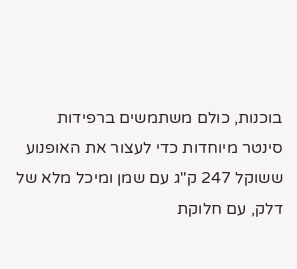בוכנות, כולם משתמשים ברפידות סינטר מיוחדות כדי לעצור את האופנוע ששוקל 247 ק"ג עם שמן ומיכל מלא של דלק, עם חלוקת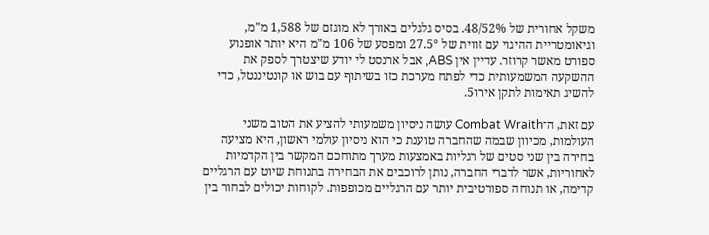משקל אחורית של 48/52%. בסיס גלגלים באורך לא מוגזם של 1,588 מ"מ, וגיאומטריית ההיגוי עם זווית של 27.5° ומפסע של 106 מ"מ היא יותר אופנוע ספורט מאשר קרוזר. עדיין אין ABS, אבל ארנסט לי יודע שיצטרך לספק את ההשקעה המשמעותית כדי לפתח מערכת כזו בשיתוף עם בוש או קונטיננטל, כדי להשיג תאימות לתקן אירו5.

עם זאת, ה־Combat Wraith עושה ניסיון משמעותי להציע את הטוב משני העולמות, מכיוון שבמה שהחברה טוענת כי הוא ניסיון עולמי ראשון, היא מציעה בחירה בין שני סטים של רגליות באמצעות מערך מתוחכם המקשר בין הקדמיות לאחוריות, אשר לדברי החברה, נותן לרוכבים את הבחירה בתנוחת שיוט עם הרגליים קדימה, או תנוחה ספורטיבית יותר עם הרגליים מכופפות. לקוחות יכולים לבחור בין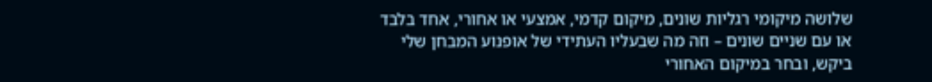שלושה מיקומי רגליות שונים, מיקום קדמי, אמצעי או אחורי, אחד בלבד או עם שניים שונים – וזה מה שבעליו העתידי של אופנוע המבחן שלי ביקש, ובחר במיקום האחורי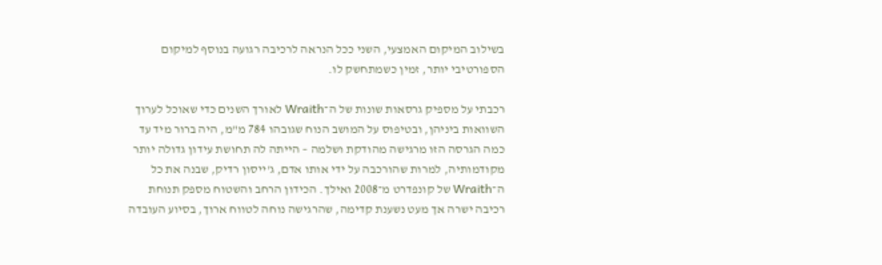בשילוב המיקום האמצעי, השני ככל הנראה לרכיבה רגועה בנוסף למיקום הספורטיבי יותר, זמין כשמתחשק לו.

רכבתי על מספיק גרסאות שונות של ה־Wraith לאורך השנים כדי שאוכל לערוך השוואות ביניהן, ובטיפוס על המושב הנוח שגובהו 784 מ"מ, היה ברור מיד עד כמה הגרסה הזו מרגישה מהודקת ושלמה – הייתה לה תחושת עידון גדולה יותר מקודמותיה, למרות שהורכבה על ידי אותו אדם, ג'ייסון רדיק, שבנה את כל ה־Wraith של קונפדרט מ־2008 ואילך. הכידון הרחב והשטוח מספק תנוחת רכיבה ישרה אך מעט נשענת קדימה, שהרגישה נוחה לטווח ארוך, בסיוע העובדה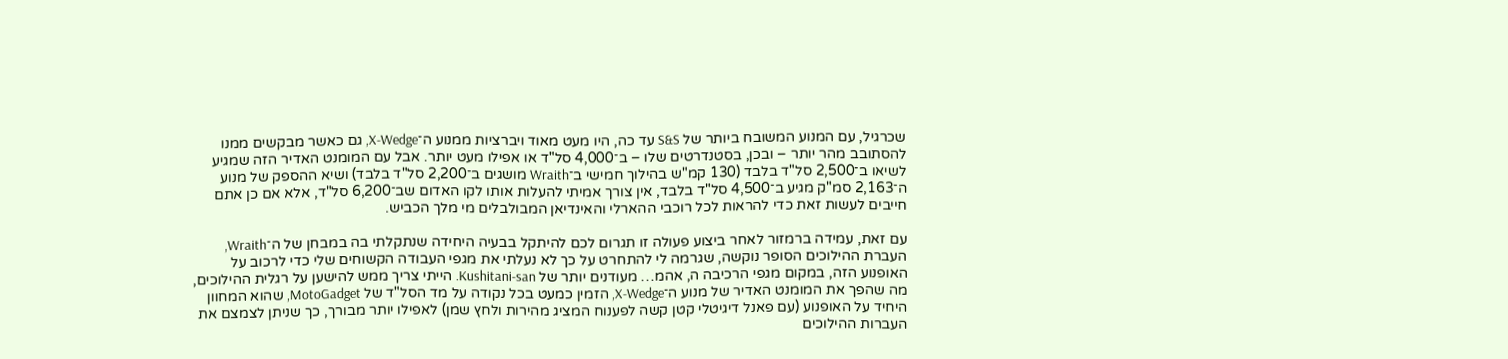שכרגיל, עם המנוע המשובח ביותר של S&S עד כה, היו מעט מאוד ויברציות ממנוע ה־X-Wedge, גם כאשר מבקשים ממנו להסתובב מהר יותר – ובכן, בסטנדרטים שלו – ב־4,000 סל"ד או אפילו מעט יותר. אבל עם המומנט האדיר הזה שמגיע לשיאו ב־2,500 סל"ד בלבד (130 קמ"ש בהילוך חמישי ב־Wraith מושגים ב־2,200 סל"ד בלבד) ושיא ההספק של מנוע ה־2,163 סמ"ק מגיע ב־4,500 סל"ד בלבד, אין צורך אמיתי להעלות אותו לקו האדום שב־6,200 סל"ד, אלא אם כן אתם חייבים לעשות זאת כדי להראות לכל רוכבי ההארלי והאינדיאן המבולבלים מי מלך הכביש.

עם זאת, עמידה ברמזור לאחר ביצוע פעולה זו תגרום לכם להיתקל בבעיה היחידה שנתקלתי בה במבחן של ה־Wraith, העברת ההילוכים הסופר נוקשה, שגרמה לי להתחרט על כך לא נעלתי את מגפי העבודה הקשוחים שלי כדי לרכוב על האופנוע הזה, במקום מגפי הרכיבה ה, אהמ… מעודנים יותר של Kushitani-san. הייתי צריך ממש להישען על רגלית ההילוכים, מה שהפך את המומנט האדיר של מנוע ה־X-Wedge, הזמין כמעט בכל נקודה על מד הסל"ד של MotoGadget, שהוא המחוון היחיד על האופנוע (עם פאנל דיגיטלי קטן קשה לפענוח המציג מהירות ולחץ שמן) לאפילו יותר מבורך, כך שניתן לצמצם את העברות ההילוכים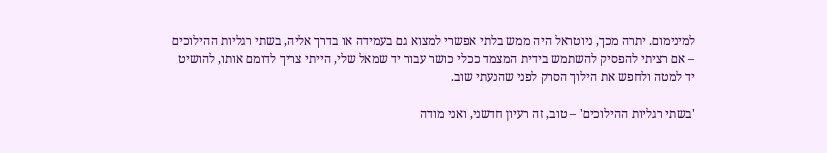למינימום. יתרה מכך, ניוטראל היה ממש בלתי אפשרי למצוא גם בעמידה או בדרך אליה, בשתי רגליות ההילוכים – אם רציתי להפסיק להשתמש בידית המצמד ככלי כושר עבור יד שמאל שלי, הייתי צריך לדומם אותו, להושיט יד למטה ולחפש את הילוך הסרק לפני שהנעתי שוב.

'בשתי רגליות ההילוכים' – טוב, זה רעיון חדשני, ואני מודה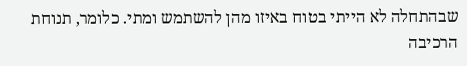שבהתחלה לא הייתי בטוח באיזו מהן להשתמש ומתי. כלומר, תנוחת הרכיבה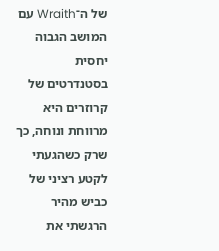של ה־Wraith עם המושב הגבוה יחסית בסטנדרטים של קרוזרים היא מרווחת ונוחה, כך שרק כשהגעתי לקטע רציני של כביש מהיר הרגשתי את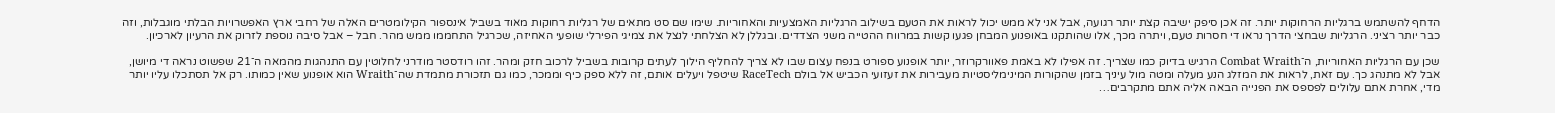הדחף להשתמש ברגליות הרחוקות יותר. זה אכן סיפק ישיבה קצת יותר רגועה, אבל אני לא ממש יכול לראות את הטעם בשילוב הרגליות האמצעיות והאחוריות. שימו שם סט מתאים של רגליות רחוקות מאוד בשביל אינספור הקילומטרים האלה של רחבי ארץ האפשרויות הבלתי מוגבלות, וזה כבר יותר רציני. הרגליות שבחצי הדרך נראו די חסרות טעם, ויתרה מכך, אלו שהותקנו באופנוע המבחן פגעו קשות במרווח ההטייה משני הצדדים. ובגללן לא הצלחתי לנצל את צמיגי הפירלי שופעי האחיזה, שכרגיל התחממו ממש מהר. חבל – אבל סיבה נוספת לזרוק את הרעיון לארכיון.

שכן עם הרגליות האחוריות, ה־Combat Wraith הרגיש בדיוק כמו שצריך. זה אפילו לא באמת פאוורקרוזר, יותר אופנוע ספורט בנפח עצום שבו לא צריך להחליף הילוך לעתים קרובות בשביל לרכוב חזק ומהר. זהו רודסטר מודרני לחלוטין עם התנהגות מהמאה ה־21 שפשוט נראה די מיושן, אבל לא מתנהג כך. עם זאת, לראות את המזלג הנע מעלה ומטה מול עיניך בזמן שהקורות המינימליסטיות מעבירות את זעזועי הכביש אל בולם RaceTech שיטפל ויעלים אותם, זה ללא ספק כיף וממכר, כמו גם תזכורת מתמדת שה־Wraith הוא אופנוע שאין כמותו. רק אל תסתכלו עליו יותר מדי, אחרת אתם עלולים לפספס את הפנייה הבאה אליה אתם מתקרבים…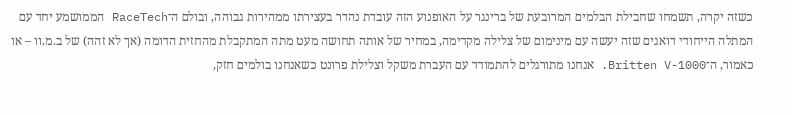כשזה יקרה, תשמחו שחבילת הבלמים המרובעת של ברינגר על האופנוע הזה עובדת נהדר בעצירתו ממהירות גבוהה, ובולם ה־RaceTech הממושמע יחד עם המתלה הייחודי דואגים שזה יעשה עם מינימום של צלילה מקדימה, במחיר של אותה תחושה מעט מתה המתקבלת מהחזית הדומה (אך לא זהה) של ב.מ.וו – או כאמור, ה־Britten V-1000. אנחנו מתורגלים להתמודד עם העברת משקל וצלילת פרונט כשאנחנו בולמים חזק,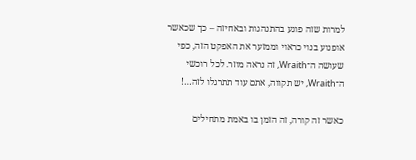למרות שזה פוגע בהתנהגות ובאחיזה – כך שכאשר אופנוע בנוי כראוי וממזער את האפקט הזה, כפי שעושה ה־Wraith, זה נראה מוזר. לכל רוכשי ה־Wraith, יש תקווה, אתם עוד תתרגלו לזה…!

כאשר זה קורה, זה הזמן בו באמת מתחילים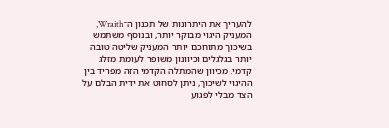להעריך את היתרונות של תכנון ה־Wraith, המעניק היגוי מבוקר יותר, ובנוסף משתמש בשיכוך מתוחכם יותר המעניק שליטה טובה יותר בגלגלים וכיוונון משופר לעומת מזלג קדמי. מכיוון שהמתלה הקדמי הזה מפריד בין ההיגוי לשיכוך, ניתן לסחוט את ידית הבלם על הצד מבלי לפגוע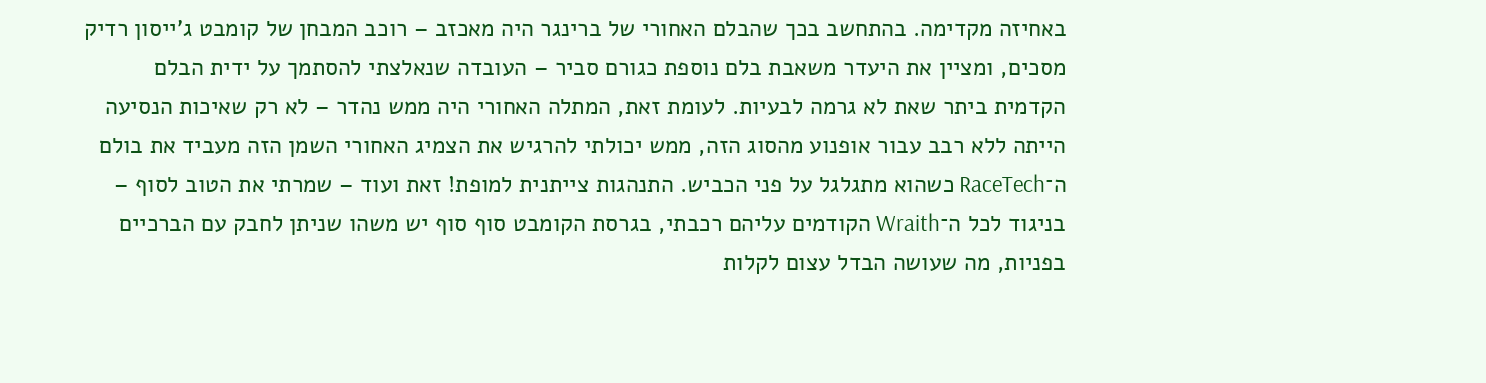באחיזה מקדימה. בהתחשב בכך שהבלם האחורי של ברינגר היה מאכזב – רוכב המבחן של קומבט ג'ייסון רדיק מסכים, ומציין את היעדר משאבת בלם נוספת כגורם סביר – העובדה שנאלצתי להסתמך על ידית הבלם הקדמית ביתר שאת לא גרמה לבעיות. לעומת זאת, המתלה האחורי היה ממש נהדר – לא רק שאיכות הנסיעה הייתה ללא רבב עבור אופנוע מהסוג הזה, ממש יכולתי להרגיש את הצמיג האחורי השמן הזה מעביד את בולם ה־RaceTech כשהוא מתגלגל על פני הכביש. התנהגות צייתנית למופת! זאת ועוד – שמרתי את הטוב לסוף – בניגוד לכל ה־Wraith הקודמים עליהם רכבתי, בגרסת הקומבט סוף סוף יש משהו שניתן לחבק עם הברכיים בפניות, מה שעושה הבדל עצום לקלות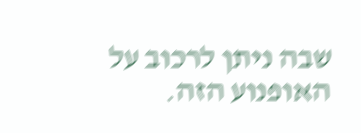שבה ניתן לרכוב על האופנוע הזה.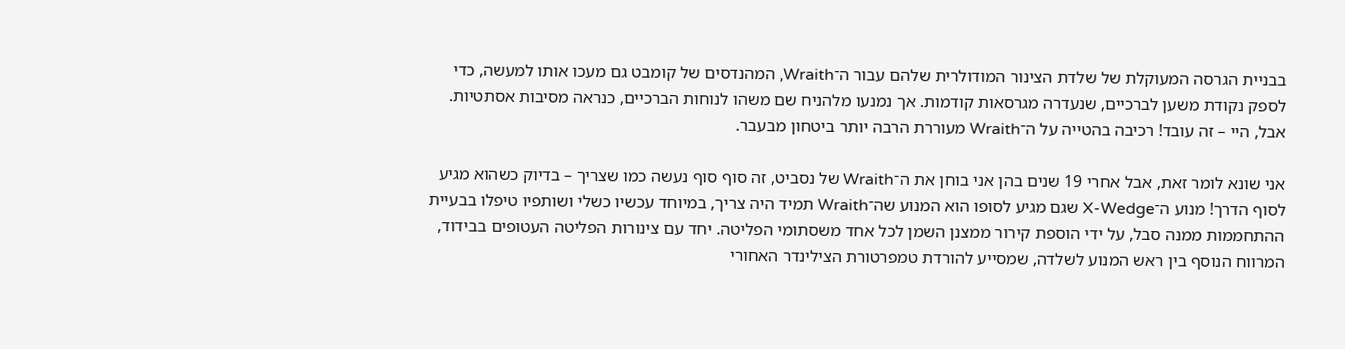בבניית הגרסה המעוקלת של שלדת הצינור המודולרית שלהם עבור ה־Wraith, המהנדסים של קומבט גם מעכו אותו למעשה, כדי לספק נקודת משען לברכיים, שנעדרה מגרסאות קודמות. אך נמנעו מלהניח שם משהו לנוחות הברכיים, כנראה מסיבות אסתטיות. אבל, היי – זה עובד! רכיבה בהטייה על ה־Wraith מעוררת הרבה יותר ביטחון מבעבר.

אני שונא לומר זאת, אבל אחרי 19 שנים בהן אני בוחן את ה־Wraith של נסביט, זה סוף סוף נעשה כמו שצריך – בדיוק כשהוא מגיע לסוף הדרך! מנוע ה־X-Wedge שגם מגיע לסופו הוא המנוע שה־Wraith תמיד היה צריך, במיוחד עכשיו כשלי ושותפיו טיפלו בבעיית ההתחממות ממנה סבל, על ידי הוספת קירור ממצנן השמן לכל אחד משסתומי הפליטה. יחד עם צינורות הפליטה העטופים בבידוד, המרווח הנוסף בין ראש המנוע לשלדה, שמסייע להורדת טמפרטורת הצילינדר האחורי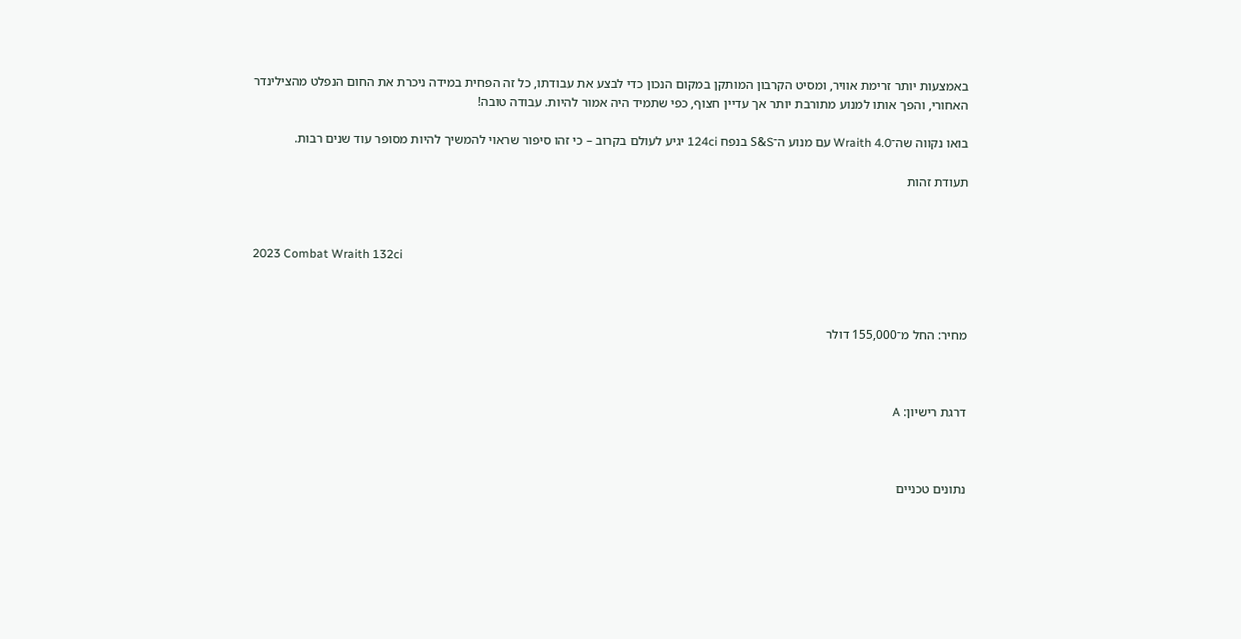באמצעות יותר זרימת אוויר, ומסיט הקרבון המותקן במקום הנכון כדי לבצע את עבודתו, כל זה הפחית במידה ניכרת את החום הנפלט מהצילינדר האחורי, והפך אותו למנוע מתורבת יותר אך עדיין חצוף, כפי שתמיד היה אמור להיות. עבודה טובה!

בואו נקווה שה־Wraith 4.0 עם מנוע ה־S&S בנפח 124ci יגיע לעולם בקרוב – כי זהו סיפור שראוי להמשיך להיות מסופר עוד שנים רבות.

תעודת זהות



2023 Combat Wraith 132ci



מחיר: החל מ־155,000 דולר



דרגת רישיון: A



נתונים טכניים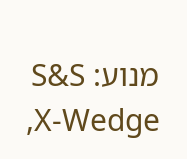מנוע: S&S X-Wedge,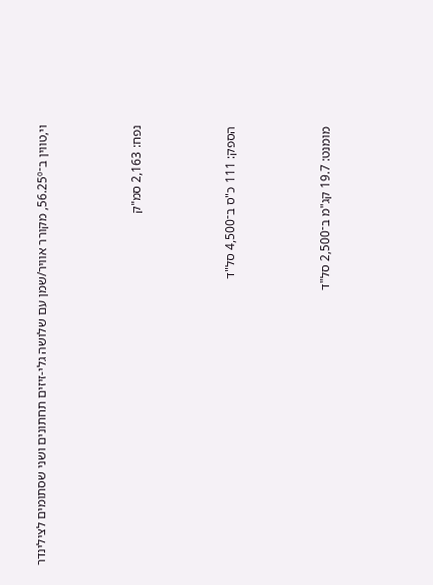וי,טווין ב־56.25º, מקורר אוויר/שמן עם שלושה גלי-זיזים תחתונים ושני שסתומים לצילינדר



נפח: 2,163 סמ"ק



הספק: 111 כ"ס ב־4,500 סל"ד



מומנט: 19.7 קג"מ ב־2,500 סל"ד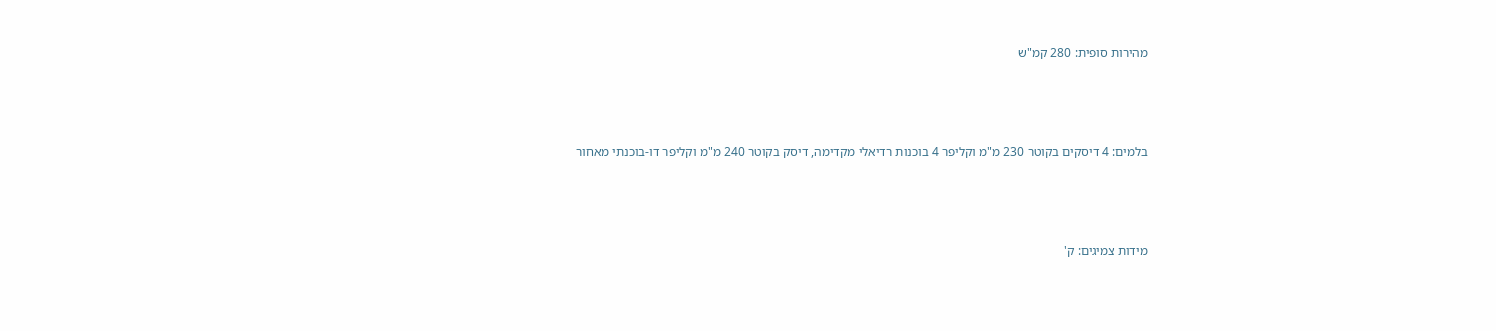מהירות סופית: 280 קמ"ש



בלמים: 4 דיסקים בקוטר 230 מ"מ וקליפר 4 בוכנות רדיאלי מקדימה, דיסק בקוטר 240 מ"מ וקליפר דו-בוכנתי מאחור



מידות צמיגים: ק'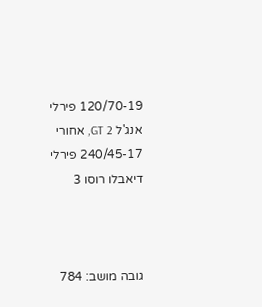120/70-19 פירלי אנג'ל GT 2, אחורי 240/45-17 פירלי דיאבלו רוסו 3



גובה מושב: 784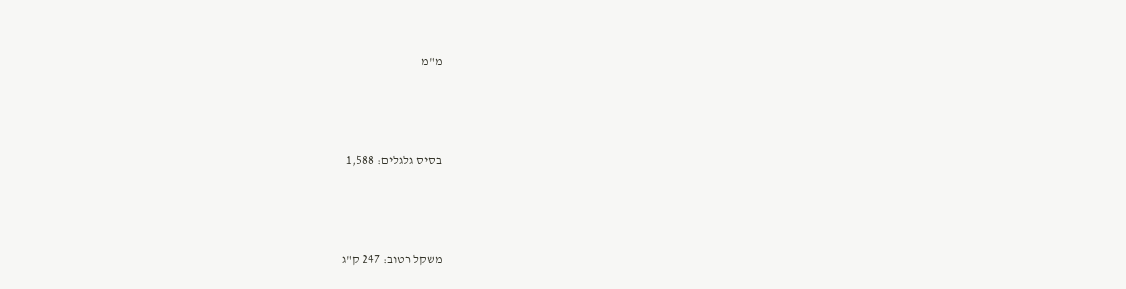מ"מ



בסיס גלגלים: 1,588



משקל רטוב: 247 ק"ג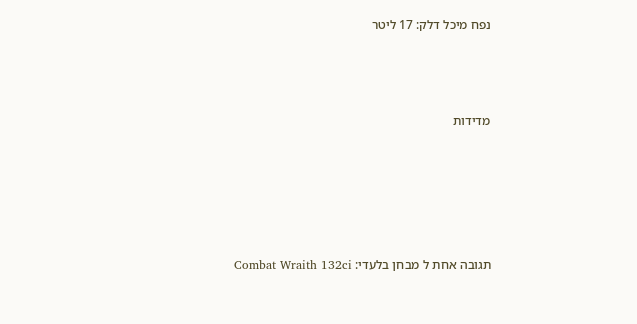נפח מיכל דלק: 17 ליטר



מדידות





תגובה אחת ל מבחן בלעדי: Combat Wraith 132ci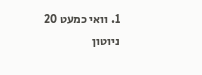1. וואי כמעט 20 ניוטון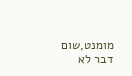מומנט,שום דבר לא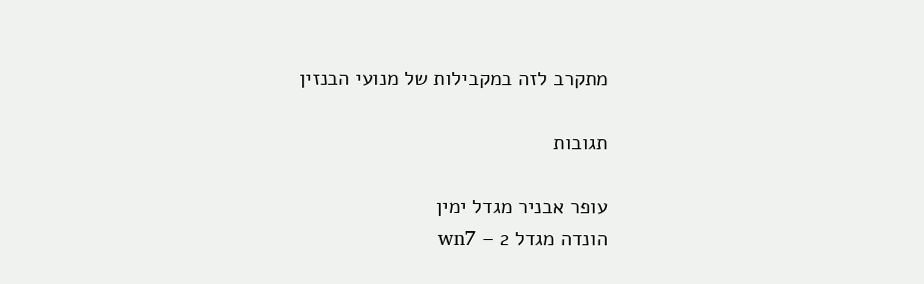מתקרב לזה במקבילות של מנועי הבנזין

תגובות

עופר אבניר מגדל ימין
הונדה מגדל 2 – wn7